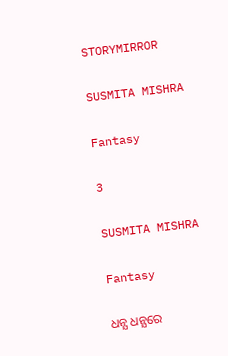STORYMIRROR

SUSMITA MISHRA

Fantasy

3

SUSMITA MISHRA

Fantasy

ଧନ୍ଯ ଧନ୍ଯରେ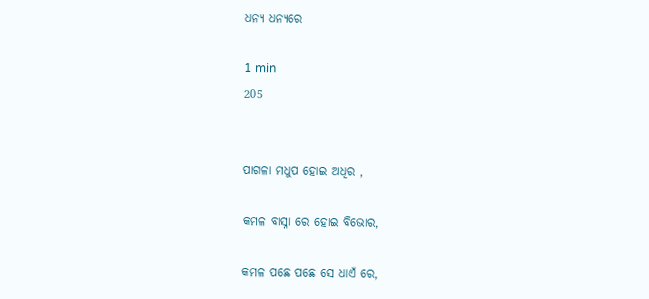ଧନ୍ଯ ଧନ୍ଯରେ

1 min
205


ପାଗଳା ମଧୁପ ହୋଇ ଅଧିର ,

କମଳ ବାସ୍ନା ରେ ହୋଇ ବିଭୋର,

କମଳ ପଛେ ପଛେ ସେ ଧାଏଁ ରେ,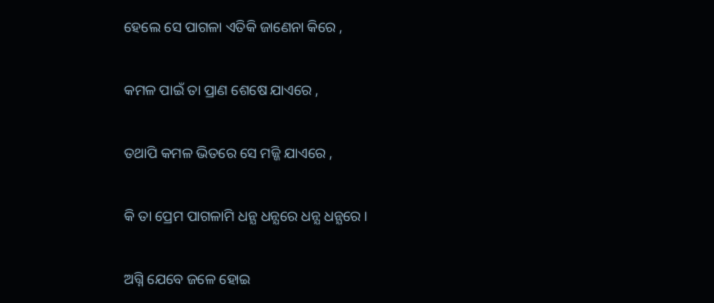ହେଲେ ସେ ପାଗଳା ଏତିକି ଜାଣେନା କିରେ ,

କମଳ ପାଇଁ ତା ପ୍ରାଣ ଶେଷେ ଯାଏରେ ,

ତଥାପି କମଳ ଭିତରେ ସେ ମଜ୍ଜି ଯାଏରେ ,

କି ତା ପ୍ରେମ ପାଗଳାମି ଧନ୍ଯ ଧନ୍ଯରେ ଧନ୍ଯ ଧନ୍ଯରେ।

ଅଗ୍ନି ଯେବେ ଜଳେ ହୋଇ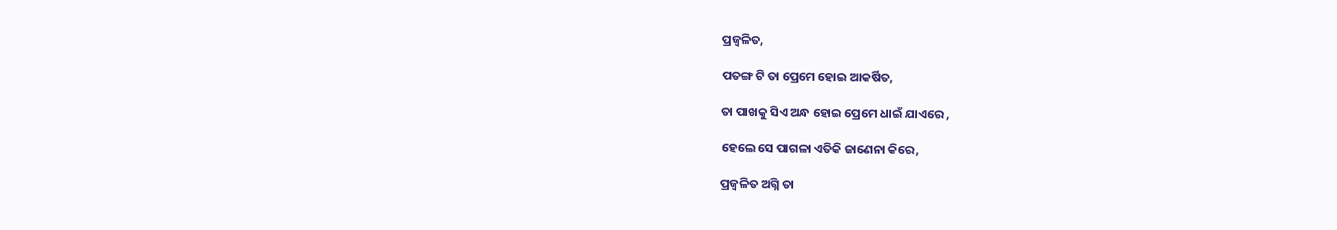ପ୍ରଜ୍ବଳିତ,

ପତଙ୍ଗ ଟି ତା ପ୍ରେମେ ହୋଇ ଆକର୍ଷିତ,

ତା ପାଖକୁ ସିଏ ଅନ୍ଧ ହୋଇ ପ୍ରେମେ ଧାଇଁ ଯାଏରେ ,

ହେଲେ ସେ ପାଗଳା ଏତିକି ଜାଣେନା କିରେ,

ପ୍ରଜ୍ବଳିତ ଅଗ୍ନି ତା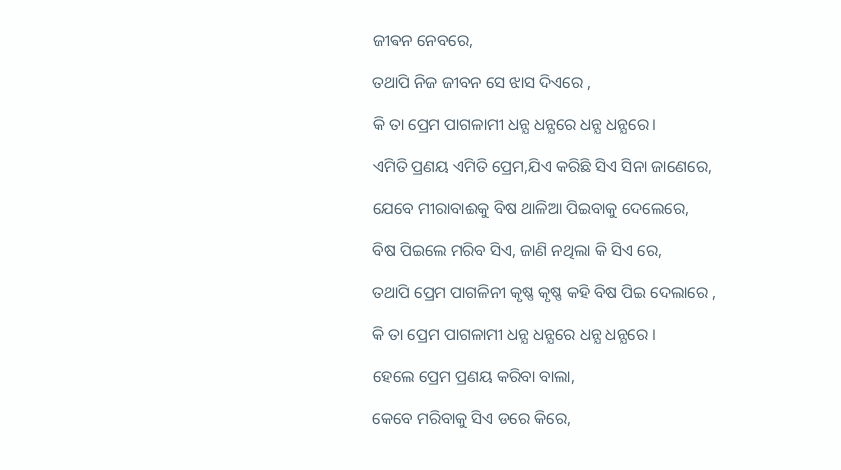ଜୀଵନ ନେବରେ,

ତଥାପି ନିଜ ଜୀବନ ସେ ଝାସ ଦିଏରେ ,

କି ତା ପ୍ରେମ ପାଗଳାମୀ ଧନ୍ଯ ଧନ୍ଯରେ ଧନ୍ଯ ଧନ୍ଯରେ।

ଏମିତି ପ୍ରଣୟ ଏମିତି ପ୍ରେମ,ଯିଏ କରିଛି ସିଏ ସିନା ଜାଣେରେ,

ଯେବେ ମୀରାବାଈକୁ ବିଷ ଥାଳିଆ ପିଇବାକୁ ଦେଲେରେ,

ବିଷ ପିଇଲେ ମରିବ ସିଏ, ଜାଣି ନଥିଲା କି ସିଏ ରେ,

ତଥାପି ପ୍ରେମ ପାଗଳିନୀ କୃଷ୍ଣ କୃଷ୍ଣ କହି ବିଷ ପିଇ ଦେଲାରେ ,

କି ତା ପ୍ରେମ ପାଗଳାମୀ ଧନ୍ଯ ଧନ୍ଯରେ ଧନ୍ଯ ଧନ୍ଯରେ ।

ହେଲେ ପ୍ରେମ ପ୍ରଣୟ କରିବା ବାଲା,

କେବେ ମରିବାକୁ ସିଏ ଡରେ କିରେ,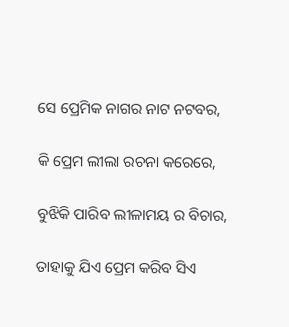ସେ ପ୍ରେମିକ ନାଗର ନାଟ ନଟବର,

କି ପ୍ରେମ ଲୀଲା ରଚନା କରେରେ,

ବୁଝିକି ପାରିବ ଲୀଳାମୟ ର ବିଚାର,

ତାହାକୁ ଯିଏ ପ୍ରେମ କରିବ ସିଏ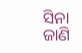ସିନା ଜାଣି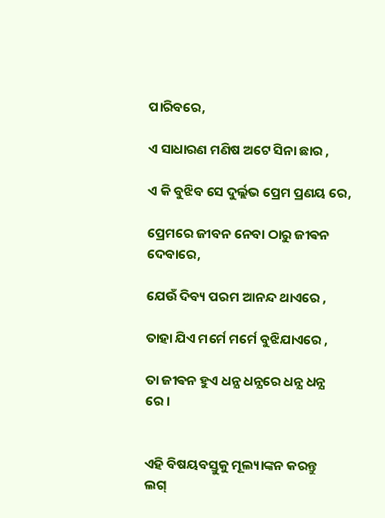ପାରିବରେ,

ଏ ସାଧାରଣ ମଣିଷ ଅଟେ ସିନା ଛାର ,

ଏ କି ବୁଝିବ ସେ ଦୁର୍ଲ୍ଲଭ ପ୍ରେମ ପ୍ରଣୟ ରେ,

ପ୍ରେମରେ ଜୀବନ ନେବା ଠାରୁ ଜୀଵନ ଦେବାରେ,

ଯେଉଁ ଦିବ୍ୟ ପରମ ଆନନ୍ଦ ଥାଏରେ ,

ତାହା ଯିଏ ମର୍ମେ ମର୍ମେ ବୁଝିଯାଏରେ ,

ତା ଜୀଵନ ହୁଏ ଧନ୍ଯ ଧନ୍ଯରେ ଧନ୍ଯ ଧନ୍ଯ ରେ।


ଏହି ବିଷୟବସ୍ତୁକୁ ମୂଲ୍ୟାଙ୍କନ କରନ୍ତୁ
ଲଗ୍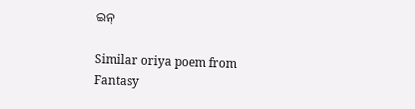ଇନ୍

Similar oriya poem from Fantasy